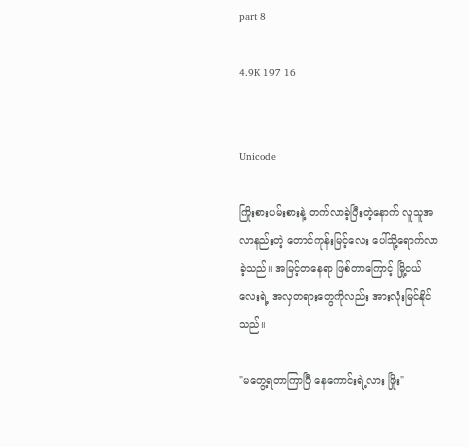part 8

4.9K 197 16


Unicode

ကြိုးစားပမ်းစားနဲ့ တက်လာခဲ့ပြီးတဲ့နောက် လူသူအလာနည်းတဲ့ တောင်ကုန်းမြင့်လေး ပေါ်သို့ရောက်လာခဲ့သည်။ အမြင့်တနေရာ ဖြစ်တာကြောင့် မြို့ငယ်လေးရဲ့ အလှတရားတွေကိုလည်း အားလုံးမြင်နိုင်သည်။

"မတွေ့ရတာကြာပြီ နေကောင်းရဲ့လား ဖြိုး"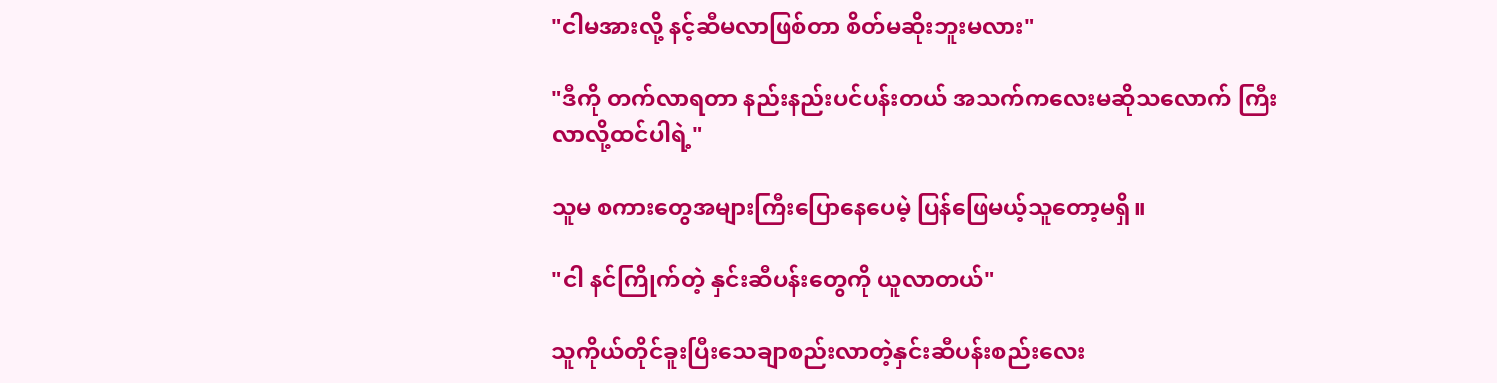"ငါမအားလို့ နင့်ဆီမလာဖြစ်တာ စိတ်မဆိုးဘူးမလား"

"ဒီကို တက်လာရတာ နည်းနည်းပင်ပန်းတယ် အသက်ကလေးမဆိုသလောက် ကြီးလာလို့ထင်ပါရဲ့"

သူမ စကားတွေအများကြီးပြောနေပေမဲ့ ပြန်ဖြေမယ့်သူတော့မရှိ။

"ငါ နင်ကြိုက်တဲ့ နှင်းဆီပန်းတွေကို ယူလာတယ်"

သူကိုယ်တိုင်ခူးပြီးသေချာစည်းလာတဲ့နှင်းဆီပန်းစည်းလေး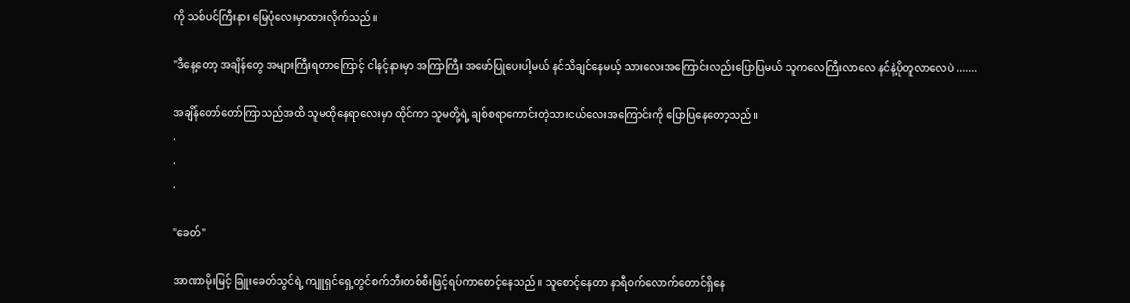ကို သစ်ပင်ကြီးနား မြေပုံလေးမှာထားလိုက်သည်။

"ဒီနေ့တော့ အချိန်တွေ အများကြီးရတာကြောင့် ငါနင့်နားမှာ အကြာကြီး အဖော်ပြုပေးပါ့မယ် နင်သိချင်နေမယ့် သားလေးအကြောင်းလည်းပြောပြမယ် သူကလေကြီးလာလေ နင်နဲ့ပိုတူလာလေပဲ .......

အချိန်တော်တော်ကြာသည်အထိ သူမထိုနေရာလေးမှာ ထိုင်ကာ သူမတို့ရဲ့ ချစ်စရာကောင်းတဲ့သားငယ်လေးအကြောင်းကို ပြောပြနေတော့သည်။
.
.
.

"ခေတ်"

အာဏာမိုးမြင့် ခြူးခေတ်သွင်ရဲ့ ကျူရှင်ရှေ့တွင်စက်ဘီးတစ်စီးဖြင့်ရပ်ကာစောင့်နေသည်။ သူစောင့်နေတာ နာရီ၀က်လောက်တောင်ရှိနေ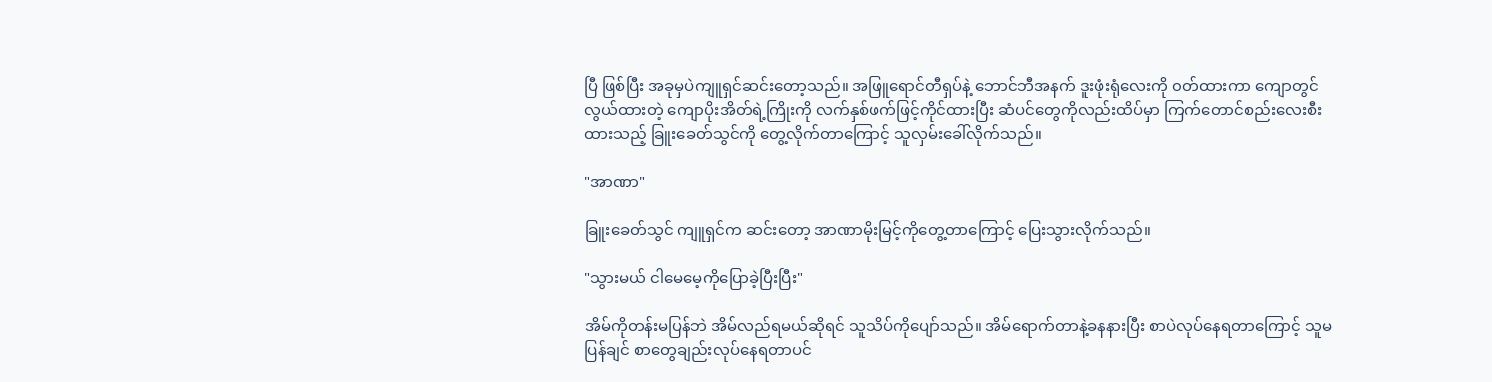ပြီ ဖြစ်ပြီး အခုမှပဲကျူရှင်ဆင်းတော့သည်။ အဖြူရောင်တီရှပ်နဲ့ ဘောင်ဘီအနက် ဒူးဖုံးရုံလေးကို ၀တ်ထားကာ ကျောတွင်လွယ်ထားတဲ့ ကျောပိုးအိတ်ရဲ့ကြိုးကို လက်နှစ်ဖက်ဖြင့်ကိုင်ထားပြီး ဆံပင်တွေကိုလည်းထိပ်မှာ ကြက်တောင်စည်းလေးစီးထားသည့် ခြူးခေတ်သွင်ကို တွေ့လိုက်တာကြောင့် သူလှမ်းခေါ်လိုက်သည်။

"အာဏာ"

ခြူးခေတ်သွင် ကျူရှင်က ဆင်းတော့ အာဏာမိုးမြင့်ကိုတွေ့တာကြောင့် ပြေးသွားလိုက်သည်။

"သွားမယ် ငါမေမေ့ကိုပြောခဲ့ပြီးပြီး"

အိမ်ကိုတန်းမပြန်ဘဲ အိမ်လည်ရမယ်ဆိုရင် သူသိပ်ကိုပျော်သည်။ အိမ်ရောက်တာနဲ့ခနနားပြီး စာပဲလုပ်နေရတာကြောင့် သူမပြန်ချင် စာတွေချည်းလုပ်နေရတာပင်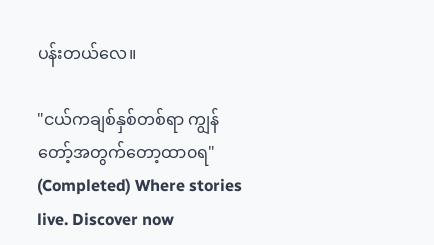ပန်းတယ်လေ။

"ငယ်ကချစ်နှစ်တစ်ရာ ကျွန်တော့်အတွက်တော့ထာ၀ရ" (Completed) Where stories live. Discover now